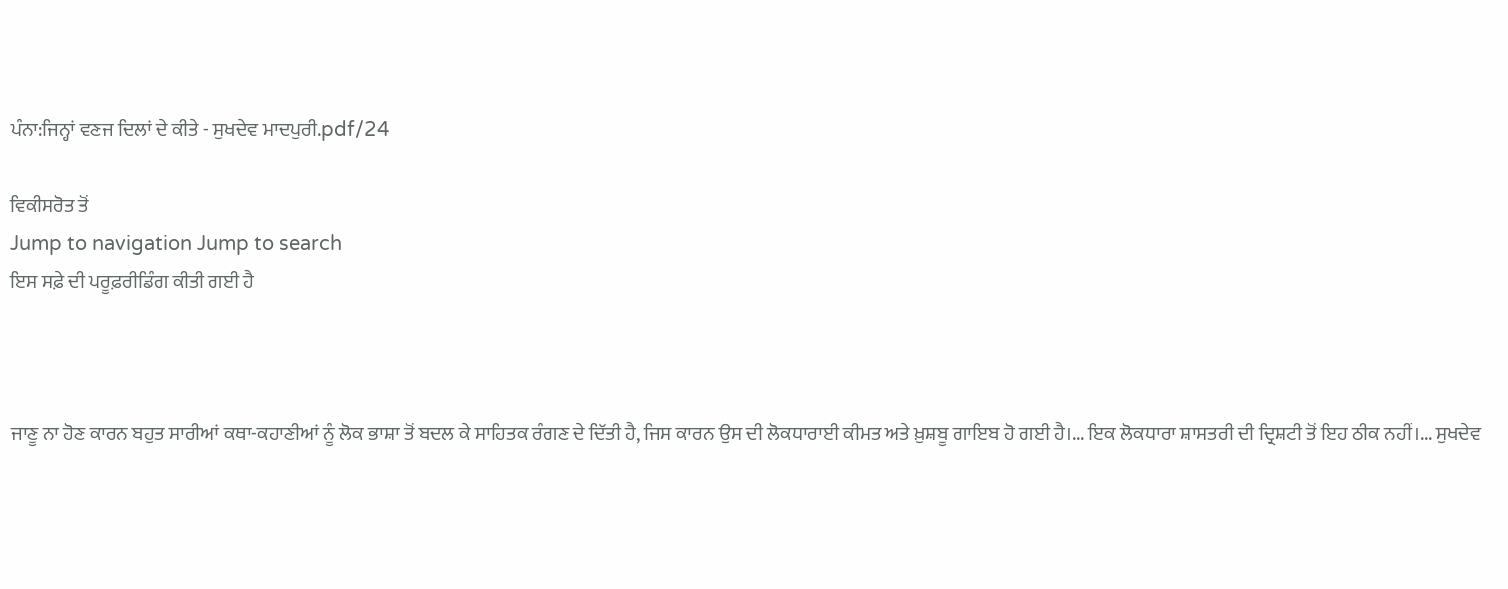ਪੰਨਾ:ਜਿਨ੍ਹਾਂ ਵਣਜ ਦਿਲਾਂ ਦੇ ਕੀਤੇ - ਸੁਖਦੇਵ ਮਾਦਪੁਰੀ.pdf/24

ਵਿਕੀਸਰੋਤ ਤੋਂ
Jump to navigation Jump to search
ਇਸ ਸਫ਼ੇ ਦੀ ਪਰੂਫ਼ਰੀਡਿੰਗ ਕੀਤੀ ਗਈ ਹੈ



ਜਾਣੂ ਨਾ ਹੋਣ ਕਾਰਨ ਬਹੁਤ ਸਾਰੀਆਂ ਕਥਾ-ਕਹਾਣੀਆਂ ਨੂੰ ਲੋਕ ਭਾਸ਼ਾ ਤੋਂ ਬਦਲ ਕੇ ਸਾਹਿਤਕ ਰੰਗਣ ਦੇ ਦਿੱਤੀ ਹੈ, ਜਿਸ ਕਾਰਨ ਉਸ ਦੀ ਲੋਕਧਾਰਾਈ ਕੀਮਤ ਅਤੇ ਖ਼ੁਸ਼ਬੂ ਗਾਇਬ ਹੋ ਗਈ ਹੈ।... ਇਕ ਲੋਕਧਾਰਾ ਸ਼ਾਸਤਰੀ ਦੀ ਦ੍ਰਿਸ਼ਟੀ ਤੋਂ ਇਹ ਠੀਕ ਨਹੀਂ।... ਸੁਖਦੇਵ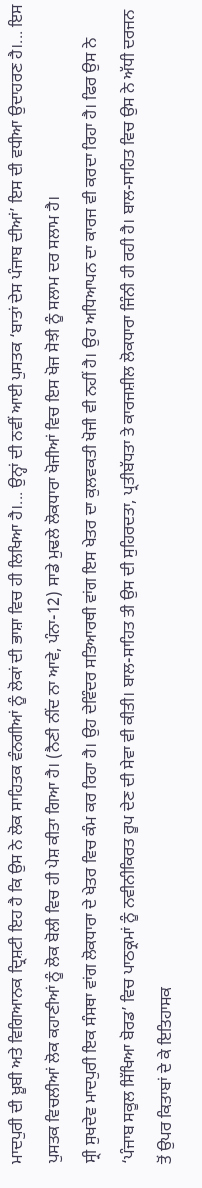ਮਾਦਪੁਰੀ ਦੀ ਖ਼ੂਬੀ ਅਤੇ ਵਿਗਿਆਨਕ ਦ੍ਰਿਸ਼ਟੀ ਇਹ ਹੈ ਕਿ ਉਸ ਨੇ ਲੋਕ ਸਾਹਿਤਕ ਵੰਨਗੀਆਂ ਨੂੰ ਲੋਕਾਂ ਦੀ ਭਾਸ਼ਾ ਵਿਚ ਹੀ ਲਿਖਿਆ ਹੈ।... ਉਨ੍ਹਾਂ ਦੀ ਨਵੀਂ ਆਈ ਪੁਸਤਕ ‘ਬਾਤਾਂ ਦੇਸ ਪੰਜਾਬ ਦੀਆਂ’ ਇਸ ਦੀ ਵਧੀਆ ਉਦਾਹਰਣ ਹੈ।... ਇਸ ਪੁਸਤਕ ਵਿਚਲੀਆਂ ਲੋਕ ਕਹਾਣੀਆਂ ਨੂੰ ਲੋਕ ਬੋਲੀ ਵਿਚ ਹੀ ਪੇਸ਼ ਕੀਤਾ ਗਿਆ ਹੈ। (ਨੈਣੀ ਨੀਂਦ ਨਾ ਆਵੇ, ਪੰਨਾ-12) ਸਾਡੇ ਮੁਢਲੇ ਲੋਕਧਾਰਾ ਖੋਜੀਆਂ ਵਿਚ ਇਸ ਖੋਜ ਸੋਝੀ ਨੂੰ ਸਲਾਮ ਦਰ ਸਲਾਮ ਹੈ।
ਸ੍ਰੀ ਸੁਖਦੇਵ ਮਾਦਪੁਰੀ ਇਕ ਸੰਸਥਾ ਵਾਂਗ ਲੋਕਧਾਰਾ ਦੇ ਖੇਤਰ ਵਿਚ ਕੰਮ ਕਰ ਰਿਹਾ ਹੈ। ਉਹ ਦੇਵਿੰਦਰ ਸਤਿਆਰਥੀ ਵਾਂਗ ਇਸ ਖੇਤਰ ਦਾ ਕੁਲਵਕਤੀ ਖੋਜੀ ਵੀ ਨਹੀਂ ਹੈ। ਉਹ ਅਧਿਆਪਨ ਦਾ ਕਾਰਜ ਵੀ ਕਰਦਾ ਰਿਹਾ ਹੈ। ਫਿਰ ਉਸ ਨੇ ‘ਪੰਜਾਬ ਸਕੂਲ ਸਿੱਖਿਆ ਬੋਰਡ’ ਵਿਚ ਪਾਠਕ੍ਰਮਾਂ ਨੂੰ ਨਵੀਨੀਕਿਰਤ ਰੂਪ ਦੇਣ ਦੀ ਸੇਵਾ ਵੀ ਕੀਤੀ। ਬਾਲ-ਸਾਹਿਤ ਤੀ ਉਸ ਦੀ ਸੁਹਿਰਦਤਾ, ਪ੍ਰਤੀਬੱਧਤਾ ਤੇ ਕਾਰਜਸ਼ੀਲ ਲੋਕਧਾਰਾ ਜਿੰਨੀ ਹੀ ਰਹੀ ਹੈ। ਬਾਲ-ਸਾਹਿਤ ਵਿਚ ਉਸ ਨੇ ਅੱਧੀ ਦਰਜਨ ਤੋਂ ਉਪਰ ਕਿਤਾਬਾਂ ਦੇ ਕੇ ਇਤਿਹਾਸਕ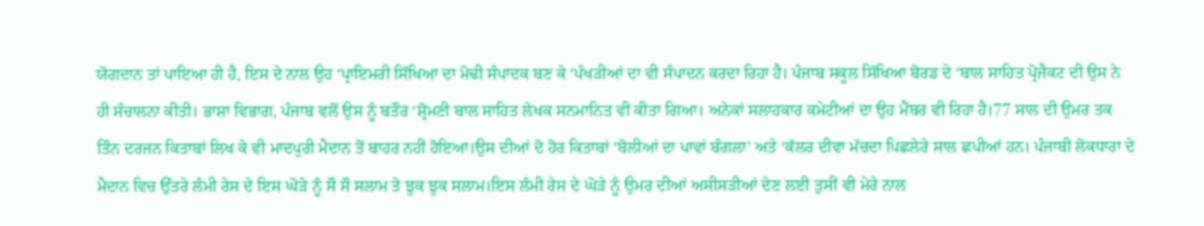ਯੋਗਦਾਨ ਤਾਂ ਪਾਇਆ ਹੀ ਹੈ, ਇਸ ਦੇ ਨਾਲ ਉਹ ‘ਪ੍ਰਾਇਮਰੀ ਸਿੱਖਿਆ ਦਾ ਮੋਢੀ ਸੰਪਾਦਕ ਬਣ ਕੇ ‘ਪੰਖੜੀਆਂ ਦਾ ਵੀ ਸੰਪਾਦਨ ਕਰਦਾ ਰਿਹਾ ਹੈ। ਪੰਜਾਬ ਸਕੂਲ ਸਿੱਖਿਆ ਬੋਰਡ ਦੇ ‘ਬਾਲ ਸਾਹਿਤ ਪ੍ਰੋਜੈਕਟ ਦੀ ਉਸ ਨੇ ਹੀ ਸੰਚਾਲਨਾ ਕੀਤੀ। ਭਾਸ਼ਾ ਵਿਭਾਗ, ਪੰਜਾਬ ਵਲੋਂ ਉਸ ਨੂੰ ਬਤੌਰ ‘ਸ਼੍ਰੋਮਣੀ ਬਾਲ ਸਾਹਿਤ ਲੇਖਕ ਸਨਮਾਨਿਤ ਵੀ ਕੀਤਾ ਗਿਆ। ਅਨੇਕਾਂ ਸਲਾਹਕਾਰ ਕਮੇਟੀਆਂ ਦਾ ਉਹ ਮੈਂਬਰ ਵੀ ਰਿਹਾ ਹੈ।77 ਸਾਲ ਦੀ ਉਮਰ ਤਕ ਤਿੰਨ ਦਰਜਨ ਕਿਤਾਬਾਂ ਲਿਖ ਕੇ ਵੀ ਮਾਦਪੁਰੀ ਮੈਦਾਨ ਤੋਂ ਬਾਹਰ ਨਹੀਂ ਹੋਇਆ।ਉਸ ਦੀਆਂ ਦੋ ਹੋਰ ਕਿਤਾਬਾਂ ‘ਬੋਲੀਆਂ ਦਾ ਪਾਵਾਂ ਬੰਗਲਾ’ ਅਤੇ ‘ਕੱਲਰ ਦੀਵਾ ਮੱਚਦਾ ਪਿਛਲੇਰੇ ਸਾਲ ਛਪੀਆਂ ਹਨ। ਪੰਜਾਬੀ ਲੋਕਧਾਰਾ ਦੇ ਮੈਦਾਨ ਵਿਚ ਉੱਤਰੇ ਲੰਮੀ ਰੇਸ ਦੇ ਇਸ ਘੋੜੇ ਨੂੰ ਸੌ ਸੌ ਸਲਾਮ ਤੇ ਝੁਕ ਝੁਕ ਸਲਾਮ।ਇਸ ਲੰਮੀ ਰੇਸ ਦੇ ਘੋੜੇ ਨੂੰ ਉਮਰ ਦੀਆਂ ਅਸੀਸੜੀਆਂ ਦੇਣ ਲਈ ਤੁਸੀਂ ਵੀ ਮੇਰੇ ਨਾਲ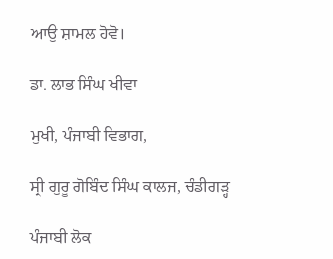ਆਉ ਸ਼ਾਮਲ ਹੋਵੋ।

ਡਾ. ਲਾਭ ਸਿੰਘ ਖੀਵਾ

ਮੁਖੀ, ਪੰਜਾਬੀ ਵਿਭਾਗ,

ਸ੍ਰੀ ਗੁਰੂ ਗੋਬਿੰਦ ਸਿੰਘ ਕਾਲਜ, ਚੰਡੀਗੜ੍ਹ

ਪੰਜਾਬੀ ਲੋਕ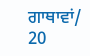ਗਾਥਾਵਾਂ/ 20